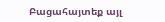Բացահայտեք այլ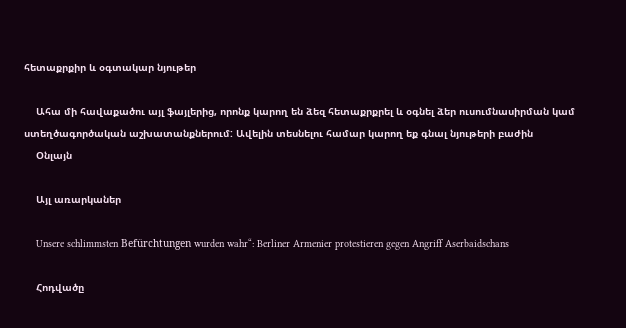հետաքրքիր և օգտակար նյութեր

    Ահա մի հավաքածու այլ ֆայլերից, որոնք կարող են ձեզ հետաքրքրել և օգնել ձեր ուսումնասիրման կամ ստեղծագործական աշխատանքներում: Ավելին տեսնելու համար կարող եք գնալ նյութերի բաժին
    Օնլայն

    Այլ առարկաներ

    Unsere schlimmsten Befürchtungen wurden wahr“: Berliner Armenier protestieren gegen Angriff Aserbaidschans

    Հոդվածը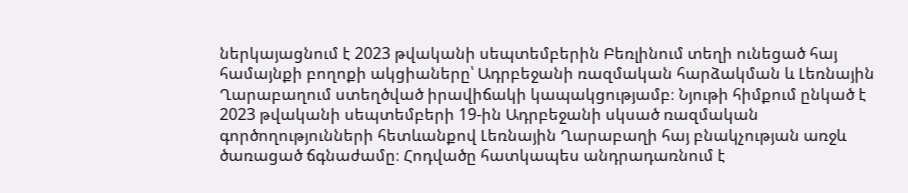ներկայացնում է 2023 թվականի սեպտեմբերին Բեռլինում տեղի ունեցած հայ համայնքի բողոքի ակցիաները՝ Ադրբեջանի ռազմական հարձակման և Լեռնային Ղարաբաղում ստեղծված իրավիճակի կապակցությամբ։ Նյութի հիմքում ընկած է 2023 թվականի սեպտեմբերի 19-ին Ադրբեջանի սկսած ռազմական գործողությունների հետևանքով Լեռնային Ղարաբաղի հայ բնակչության առջև ծառացած ճգնաժամը։ Հոդվածը հատկապես անդրադառնում է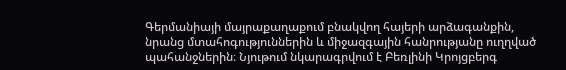Գերմանիայի մայրաքաղաքում բնակվող հայերի արձագանքին, նրանց մտահոգություններին և միջազգային հանրությանը ուղղված պահանջներին։ Նյութում նկարագրվում է Բեռլինի Կրոյցբերգ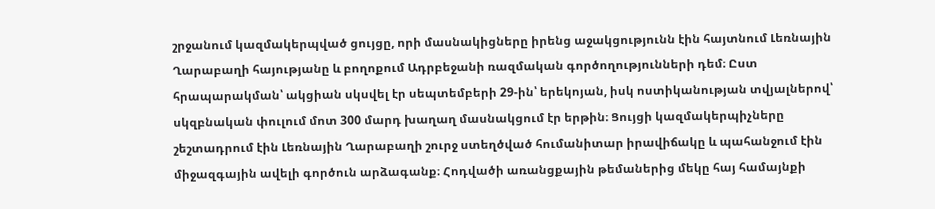շրջանում կազմակերպված ցույցը, որի մասնակիցները իրենց աջակցությունն էին հայտնում Լեռնային Ղարաբաղի հայությանը և բողոքում Ադրբեջանի ռազմական գործողությունների դեմ։ Ըստ հրապարակման՝ ակցիան սկսվել էր սեպտեմբերի 29-ին՝ երեկոյան, իսկ ոստիկանության տվյալներով՝ սկզբնական փուլում մոտ 300 մարդ խաղաղ մասնակցում էր երթին։ Ցույցի կազմակերպիչները շեշտադրում էին Լեռնային Ղարաբաղի շուրջ ստեղծված հումանիտար իրավիճակը և պահանջում էին միջազգային ավելի գործուն արձագանք։ Հոդվածի առանցքային թեմաներից մեկը հայ համայնքի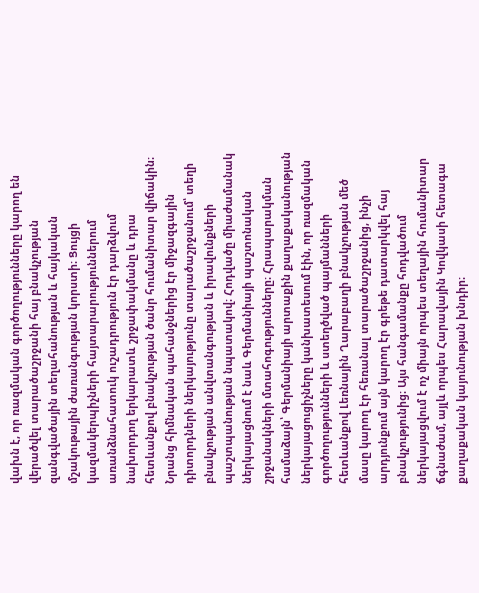վախն է, որ ռազմական գործողությունները կարող են վերածվել տարածաշրջանի հայ բնակչության զանգվածային տեղահանության և հայկական մշակութային ժառանգության կորստի։ Ցույցի կազմակերպիչների հայտարարություններում առանձնահատուկ ուշադրություն էր դարձվում նախորդող երկարատև շրջափակմանը և դրա հետևանքով բնակչության ծանր հումանիտար վիճակին։ Նրանց հիմնական պահանջներից էր միջազգային դիտորդների ներկայությունը տարածաշրջանում՝ տեղի բնակչության անվտանգության և իրավունքների պաշտպանության նպատակով։ Հոդվածը միաժամանակ ներկայացնում է նաև Գերմանիայի պաշտոնական շրջանակների մտահոգությունները։ Հրապարակման համաձայն՝ Գերմանիայի արտաքին քաղաքականության ներկայացուցիչները կանխատեսում էին, որ ռազմական գործողությունների և ստեղծված պայմանների հետևանքով Լեռնային Ղարաբաղի բնակչության մեծ մասը կարող էր հեռանալ տարածաշրջանից, ինչի արդյունքում այն կարող էր գրեթե դատարկվել հայ բնակչությունից։ Այս հանգամանքը հոդվածում ներկայացվում է ոչ միայն որպես տեղային հումանիտար ճգնաժամ, այլև որպես Հարավային Կովկասի հետագա քաղաքական կայունության խնդիր։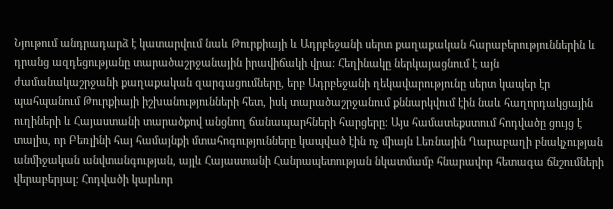Նյութում անդրադարձ է կատարվում նաև Թուրքիայի և Ադրբեջանի սերտ քաղաքական հարաբերություններին և դրանց ազդեցությանը տարածաշրջանային իրավիճակի վրա։ Հեղինակը ներկայացնում է այն ժամանակաշրջանի քաղաքական զարգացումները, երբ Ադրբեջանի ղեկավարությունը սերտ կապեր էր պահպանում Թուրքիայի իշխանությունների հետ, իսկ տարածաշրջանում քննարկվում էին նաև հաղորդակցային ուղիների և Հայաստանի տարածքով անցնող ճանապարհների հարցերը։ Այս համատեքստում հոդվածը ցույց է տալիս, որ Բեռլինի հայ համայնքի մտահոգությունները կապված էին ոչ միայն Լեռնային Ղարաբաղի բնակչության անմիջական անվտանգության, այլև Հայաստանի Հանրապետության նկատմամբ հնարավոր հետագա ճնշումների վերաբերյալ։ Հոդվածի կարևոր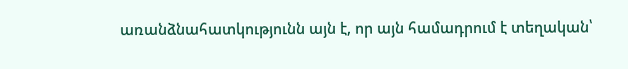առանձնահատկությունն այն է, որ այն համադրում է տեղական՝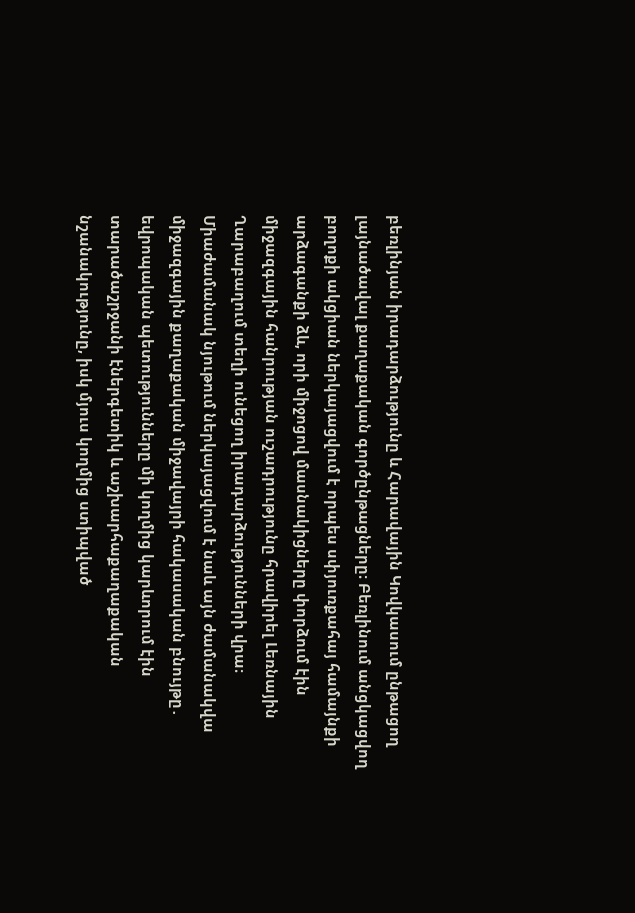բեռլինյան իրադարձությունը և Հարավային Կովկասում ընթացող լայնածավալ քաղաքական գործընթացները։ Բեռլինում անցկացվող բողոքի ակցիան ներկայացվում է որպես սփյուռքահայ համայնքի արձագանքի ձև, որի միջոցով մասնակիցները փորձում էին միջազգային հանրության ուշադրությունը հրավիրել Լեռնային Ղարաբաղում տեղի ունեցող իրադարձությունների վրա։ Միաժամանակ նյութում ներկայացվում է նաև այն ժամանակվա միջազգային քաղաքական միջավայրի հակասական բնույթը․ եվրոպական պետությունները մի կողմից կարևորում էին տարածաշրջանի էներգետիկ և աշխարհաքաղաքական նշանակությունը, իսկ մյուս կողմից ստիպված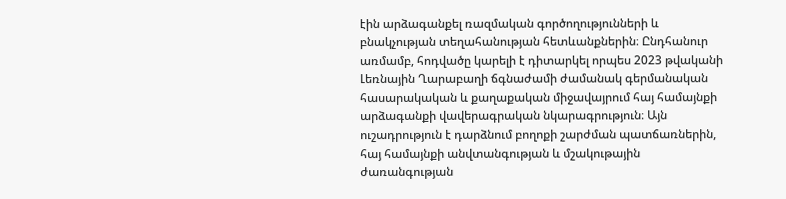էին արձագանքել ռազմական գործողությունների և բնակչության տեղահանության հետևանքներին։ Ընդհանուր առմամբ, հոդվածը կարելի է դիտարկել որպես 2023 թվականի Լեռնային Ղարաբաղի ճգնաժամի ժամանակ գերմանական հասարակական և քաղաքական միջավայրում հայ համայնքի արձագանքի վավերագրական նկարագրություն։ Այն ուշադրություն է դարձնում բողոքի շարժման պատճառներին, հայ համայնքի անվտանգության և մշակութային ժառանգության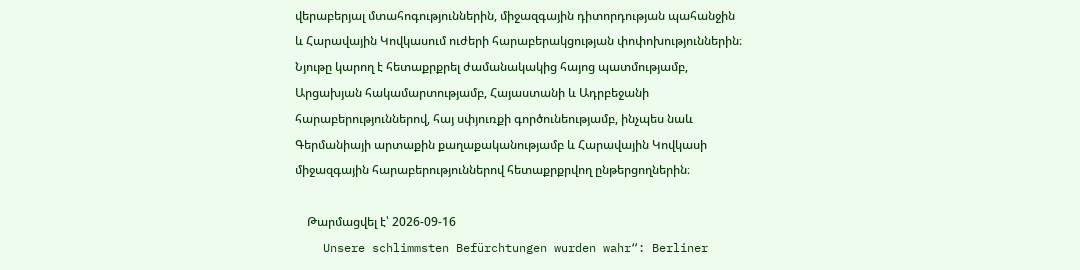վերաբերյալ մտահոգություններին, միջազգային դիտորդության պահանջին և Հարավային Կովկասում ուժերի հարաբերակցության փոփոխություններին։ Նյութը կարող է հետաքրքրել ժամանակակից հայոց պատմությամբ, Արցախյան հակամարտությամբ, Հայաստանի և Ադրբեջանի հարաբերություններով, հայ սփյուռքի գործունեությամբ, ինչպես նաև Գերմանիայի արտաքին քաղաքականությամբ և Հարավային Կովկասի միջազգային հարաբերություններով հետաքրքրվող ընթերցողներին։

    Թարմացվել է՝ 2026-09-16
    Unsere schlimmsten Befürchtungen wurden wahr“: Berliner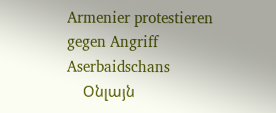Armenier protestieren gegen Angriff Aserbaidschans
    Օնլայն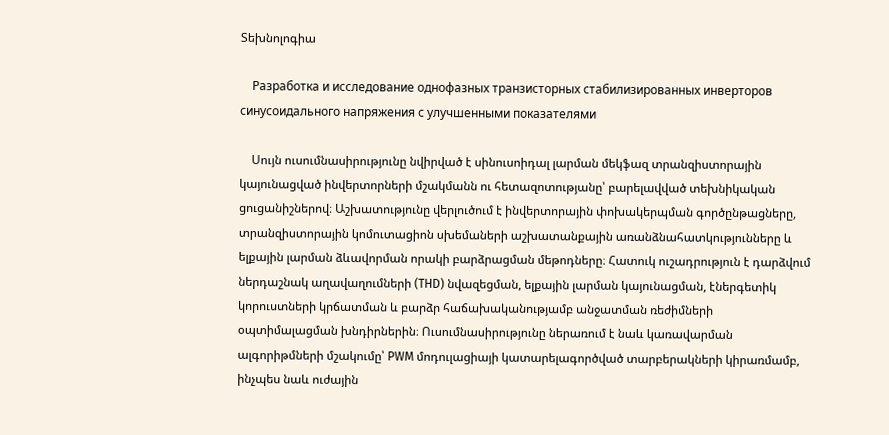Տեխնոլոգիա

    Разработка и исследование однофазных транзисторных стабилизированных инверторов синусоидального напряжения с улучшенными показателями

    Սույն ուսումնասիրությունը նվիրված է սինուսոիդալ լարման մեկֆազ տրանզիստորային կայունացված ինվերտորների մշակմանն ու հետազոտությանը՝ բարելավված տեխնիկական ցուցանիշներով։ Աշխատությունը վերլուծում է ինվերտորային փոխակերպման գործընթացները, տրանզիստորային կոմուտացիոն սխեմաների աշխատանքային առանձնահատկությունները և ելքային լարման ձևավորման որակի բարձրացման մեթոդները։ Հատուկ ուշադրություն է դարձվում ներդաշնակ աղավաղումների (THD) նվազեցման, ելքային լարման կայունացման, էներգետիկ կորուստների կրճատման և բարձր հաճախականությամբ անջատման ռեժիմների օպտիմալացման խնդիրներին։ Ուսումնասիրությունը ներառում է նաև կառավարման ալգորիթմների մշակումը՝ PWM մոդուլացիայի կատարելագործված տարբերակների կիրառմամբ, ինչպես նաև ուժային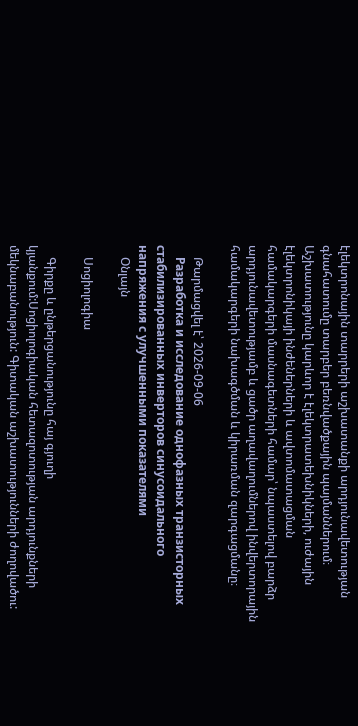էլեկտրոնային տարրերի աշխատանքի արդյունավետության գնահատումը տարբեր բեռնվածքային պայմաններում։ Աշխատությունը կարևոր է էլեկտրատեխնիկների, ուժային էլեկտրոնիկայի ինժեներների և ավտոմատացման համակարգերի մասնագետների համար՝ նպաստելով բարձր արդյունավետությամբ և ցածր աղավաղումներով ինվերտորային համակարգերի նախագծման և կիրառման զարգացմանը։

    Թարմացվել է՝ 2026-09-06
    Разработка и исследование однофазных транзисторных стабилизированных инверторов синусоидального напряжения с улучшенными показателями
    Օնլայն

    Սոցիոլոգիա

    Գիրքը և ընթերցանությունը հայ գյուղի կյանքում:Սոցիոլոգիական հետազոտության արդյունքների մեկնաբանություն: Գիտական աշխատությունների ժողովածու: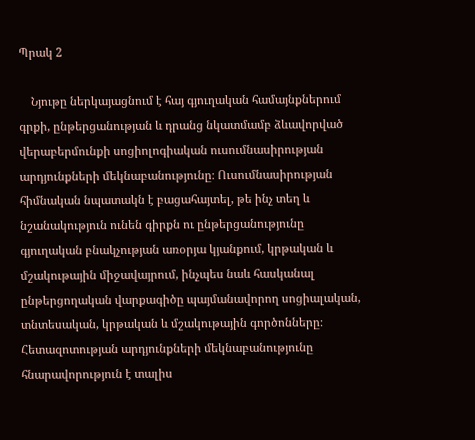Պրակ 2

    Նյութը ներկայացնում է հայ գյուղական համայնքներում գրքի, ընթերցանության և դրանց նկատմամբ ձևավորված վերաբերմունքի սոցիոլոգիական ուսումնասիրության արդյունքների մեկնաբանությունը։ Ուսումնասիրության հիմնական նպատակն է բացահայտել, թե ինչ տեղ և նշանակություն ունեն գիրքն ու ընթերցանությունը գյուղական բնակչության առօրյա կյանքում, կրթական և մշակութային միջավայրում, ինչպես նաև հասկանալ ընթերցողական վարքագիծը պայմանավորող սոցիալական, տնտեսական, կրթական և մշակութային գործոնները։ Հետազոտության արդյունքների մեկնաբանությունը հնարավորություն է տալիս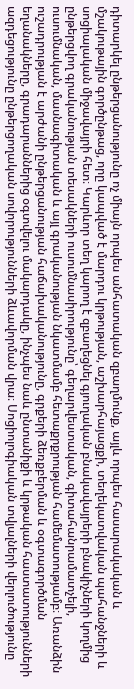դիտարկել ընթերցանությունը ոչ միայն որպես անհատական զբաղմունք, այլև որպես հասարակական և մշակութային գործընթաց, որը կապված է մարդու կրթության, աշխարհայացքի, տեղեկատվական պահանջների և սոցիալական միջավայրի հետ։ Կարևոր տեղ կարող է զբաղեցնել գյուղական բնակավայրերի բնակիչների կողմից ընթերցվող գրականության տեսակների ուսումնասիրությունը՝ գեղարվեստական, գիտահանրամատչելի, ուսումնական, մասնագիտական և այլ գրականության նկատմամբ հետաքրքրության համեմատությամբ։ Առանձին ուշադրության է արժանի ընթերցանության հաճախականությունը, գրքերի ձեռքբերման և օգտագործման եղանակները, գրադարաններից օգտվելու մակարդակը, ինչպես նաև ընտանիքի և կրթական հաստատությունների ազդեցությունը ընթերցողական սովորությունների ձևավորման վրա։ Սոցիոլոգիական տվյալների վերլուծությունը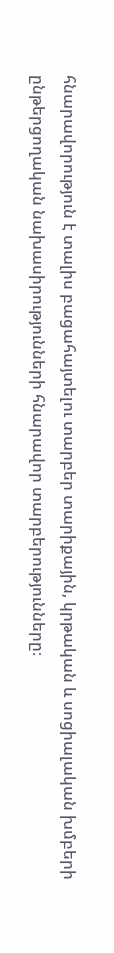հնարավորություն է տալիս բացահայտելու տարբեր տարիքային, կրթական և սոցիալական խմբերի ընթերցողական նախասիրությունների հնարավոր տարբերությունները։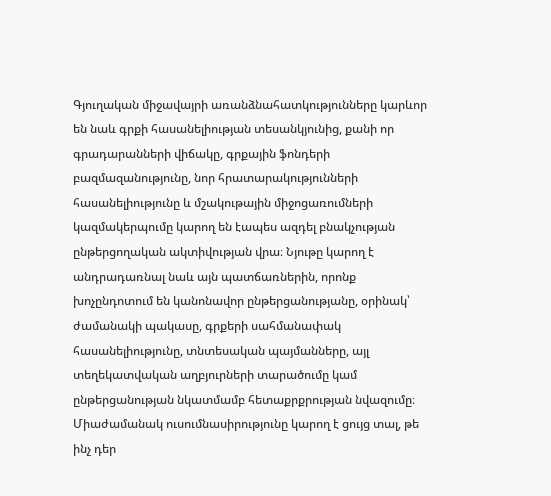Գյուղական միջավայրի առանձնահատկությունները կարևոր են նաև գրքի հասանելիության տեսանկյունից, քանի որ գրադարանների վիճակը, գրքային ֆոնդերի բազմազանությունը, նոր հրատարակությունների հասանելիությունը և մշակութային միջոցառումների կազմակերպումը կարող են էապես ազդել բնակչության ընթերցողական ակտիվության վրա։ Նյութը կարող է անդրադառնալ նաև այն պատճառներին, որոնք խոչընդոտում են կանոնավոր ընթերցանությանը, օրինակ՝ ժամանակի պակասը, գրքերի սահմանափակ հասանելիությունը, տնտեսական պայմանները, այլ տեղեկատվական աղբյուրների տարածումը կամ ընթերցանության նկատմամբ հետաքրքրության նվազումը։ Միաժամանակ ուսումնասիրությունը կարող է ցույց տալ, թե ինչ դեր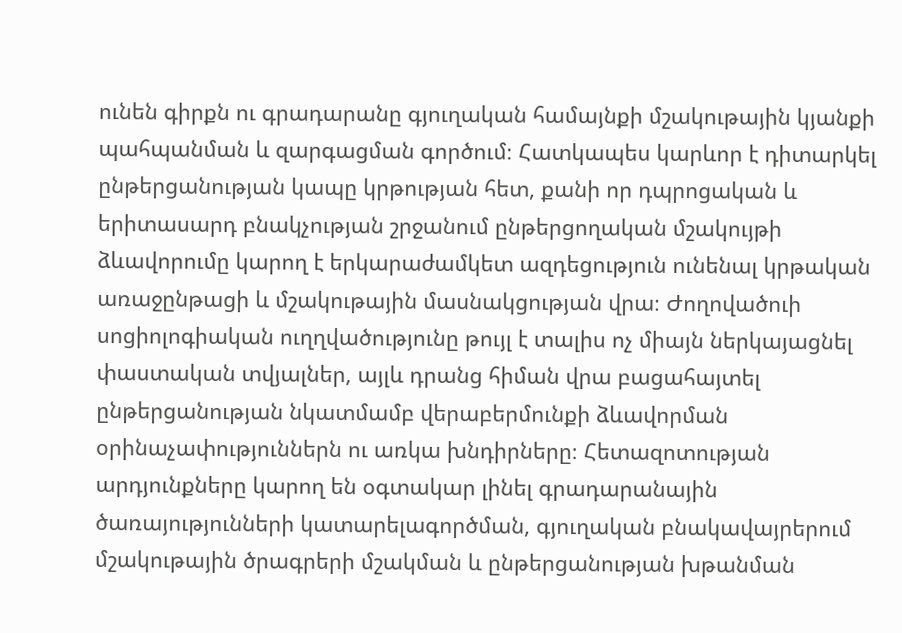ունեն գիրքն ու գրադարանը գյուղական համայնքի մշակութային կյանքի պահպանման և զարգացման գործում։ Հատկապես կարևոր է դիտարկել ընթերցանության կապը կրթության հետ, քանի որ դպրոցական և երիտասարդ բնակչության շրջանում ընթերցողական մշակույթի ձևավորումը կարող է երկարաժամկետ ազդեցություն ունենալ կրթական առաջընթացի և մշակութային մասնակցության վրա։ Ժողովածուի սոցիոլոգիական ուղղվածությունը թույլ է տալիս ոչ միայն ներկայացնել փաստական տվյալներ, այլև դրանց հիման վրա բացահայտել ընթերցանության նկատմամբ վերաբերմունքի ձևավորման օրինաչափություններն ու առկա խնդիրները։ Հետազոտության արդյունքները կարող են օգտակար լինել գրադարանային ծառայությունների կատարելագործման, գյուղական բնակավայրերում մշակութային ծրագրերի մշակման և ընթերցանության խթանման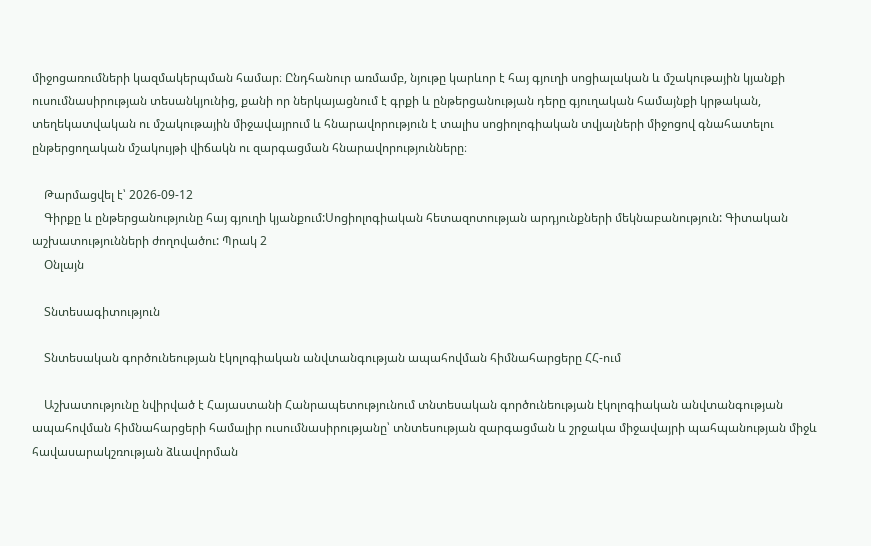միջոցառումների կազմակերպման համար։ Ընդհանուր առմամբ, նյութը կարևոր է հայ գյուղի սոցիալական և մշակութային կյանքի ուսումնասիրության տեսանկյունից, քանի որ ներկայացնում է գրքի և ընթերցանության դերը գյուղական համայնքի կրթական, տեղեկատվական ու մշակութային միջավայրում և հնարավորություն է տալիս սոցիոլոգիական տվյալների միջոցով գնահատելու ընթերցողական մշակույթի վիճակն ու զարգացման հնարավորությունները։

    Թարմացվել է՝ 2026-09-12
    Գիրքը և ընթերցանությունը հայ գյուղի կյանքում:Սոցիոլոգիական հետազոտության արդյունքների մեկնաբանություն: Գիտական աշխատությունների ժողովածու: Պրակ 2
    Օնլայն

    Տնտեսագիտություն

    Տնտեսական գործունեության էկոլոգիական անվտանգության ապահովման հիմնահարցերը ՀՀ-ում

    Աշխատությունը նվիրված է Հայաստանի Հանրապետությունում տնտեսական գործունեության էկոլոգիական անվտանգության ապահովման հիմնահարցերի համալիր ուսումնասիրությանը՝ տնտեսության զարգացման և շրջակա միջավայրի պահպանության միջև հավասարակշռության ձևավորման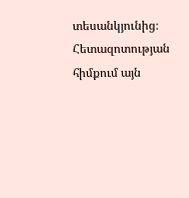տեսանկյունից։ Հետազոտության հիմքում այն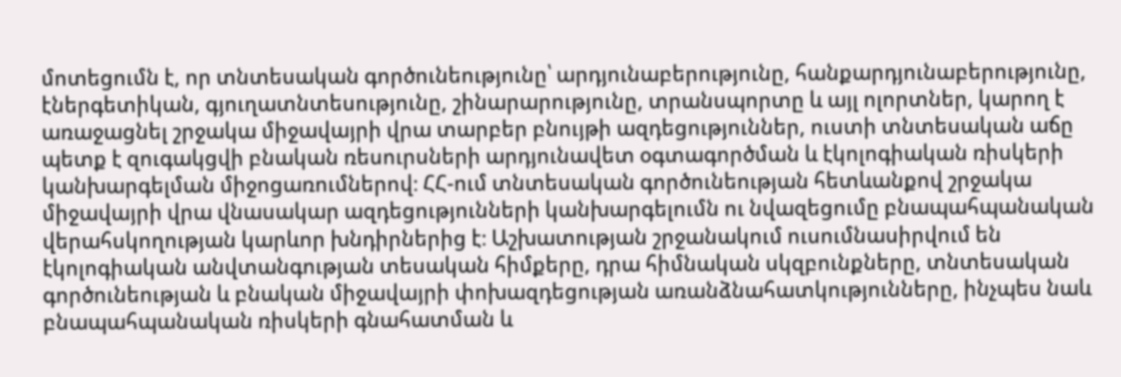մոտեցումն է, որ տնտեսական գործունեությունը՝ արդյունաբերությունը, հանքարդյունաբերությունը, էներգետիկան, գյուղատնտեսությունը, շինարարությունը, տրանսպորտը և այլ ոլորտներ, կարող է առաջացնել շրջակա միջավայրի վրա տարբեր բնույթի ազդեցություններ, ուստի տնտեսական աճը պետք է զուգակցվի բնական ռեսուրսների արդյունավետ օգտագործման և էկոլոգիական ռիսկերի կանխարգելման միջոցառումներով։ ՀՀ-ում տնտեսական գործունեության հետևանքով շրջակա միջավայրի վրա վնասակար ազդեցությունների կանխարգելումն ու նվազեցումը բնապահպանական վերահսկողության կարևոր խնդիրներից է։ Աշխատության շրջանակում ուսումնասիրվում են էկոլոգիական անվտանգության տեսական հիմքերը, դրա հիմնական սկզբունքները, տնտեսական գործունեության և բնական միջավայրի փոխազդեցության առանձնահատկությունները, ինչպես նաև բնապահպանական ռիսկերի գնահատման և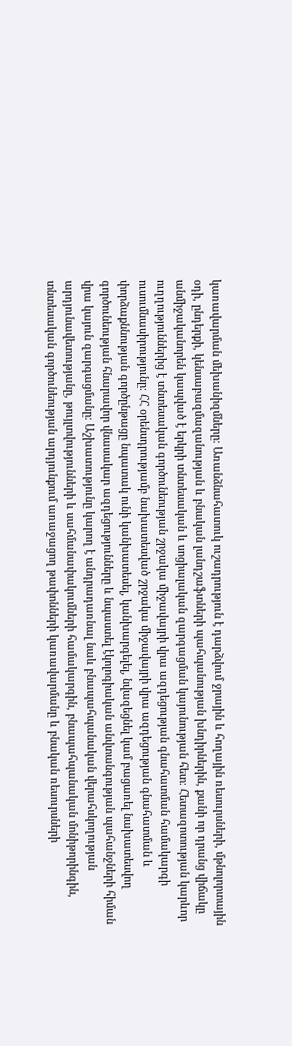կառավարման մեխանիզմները։ Առանձնահատուկ ուշադրություն է դարձվում ջրային և հողային ռեսուրսների, մթնոլորտային օդի, ընդերքի, կենսաբազմազանության և բնական լանդշաֆտների պահպանության խնդիրներին, քանի որ դրանց վիճակը անմիջականորեն կապված է երկրի տնտեսական և սոցիալական զարգացման կայունության հետ։ Հետազոտության կարևոր ուղղություններից է տնտեսական գործունեության շրջակա միջավայրի վրա ազդեցության գնահատման համակարգի ուսումնասիրությունը։ ՀՀ օրենսդրությամբ նախատեսված շրջակա միջավայրի վրա ազդեցության գնահատման և փորձաքննության գործընթացը նպատակ ունի կանխատեսել, կանխարգելել, նվազեցնել կամ բացառել նախատեսվող գործունեության հնարավոր վնասակար ազդեցությունները և նպաստել էկոլոգիական անվտանգության պահանջների հիման վրա կայուն զարգացմանը։ Աշխատությունը կարող է անդրադառնալ նաև բնապահպանական վերահսկողության արդյունավետությանը, թույլտվությունների և սահմանափակումների համակարգին, բնապահպանական մոնիթորինգին, տնտեսական գործունեության արդյունքում առաջացող թափոնների կառավարմանը և բնական ռեսուրսների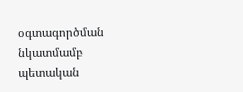օգտագործման նկատմամբ պետական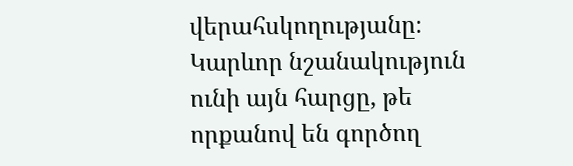վերահսկողությանը։ Կարևոր նշանակություն ունի այն հարցը, թե որքանով են գործող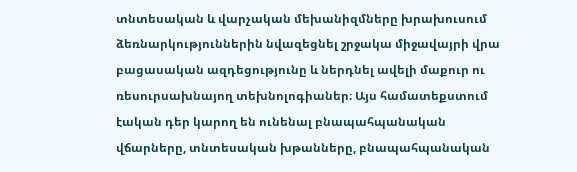տնտեսական և վարչական մեխանիզմները խրախուսում ձեռնարկություններին նվազեցնել շրջակա միջավայրի վրա բացասական ազդեցությունը և ներդնել ավելի մաքուր ու ռեսուրսախնայող տեխնոլոգիաներ։ Այս համատեքստում էական դեր կարող են ունենալ բնապահպանական վճարները, տնտեսական խթանները, բնապահպանական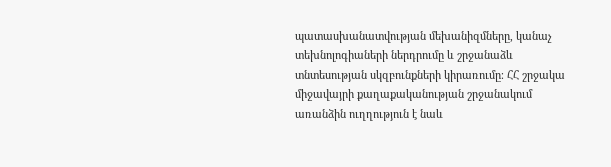պատասխանատվության մեխանիզմները, կանաչ տեխնոլոգիաների ներդրումը և շրջանաձև տնտեսության սկզբունքների կիրառումը։ ՀՀ շրջակա միջավայրի քաղաքականության շրջանակում առանձին ուղղություն է նաև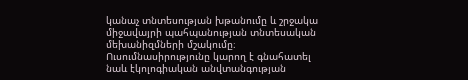կանաչ տնտեսության խթանումը և շրջակա միջավայրի պահպանության տնտեսական մեխանիզմների մշակումը։ Ուսումնասիրությունը կարող է գնահատել նաև էկոլոգիական անվտանգության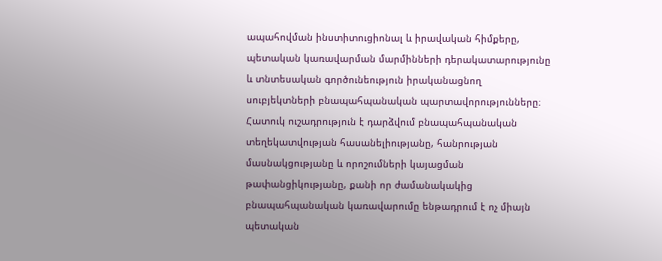ապահովման ինստիտուցիոնալ և իրավական հիմքերը, պետական կառավարման մարմինների դերակատարությունը և տնտեսական գործունեություն իրականացնող սուբյեկտների բնապահպանական պարտավորությունները։ Հատուկ ուշադրություն է դարձվում բնապահպանական տեղեկատվության հասանելիությանը, հանրության մասնակցությանը և որոշումների կայացման թափանցիկությանը, քանի որ ժամանակակից բնապահպանական կառավարումը ենթադրում է ոչ միայն պետական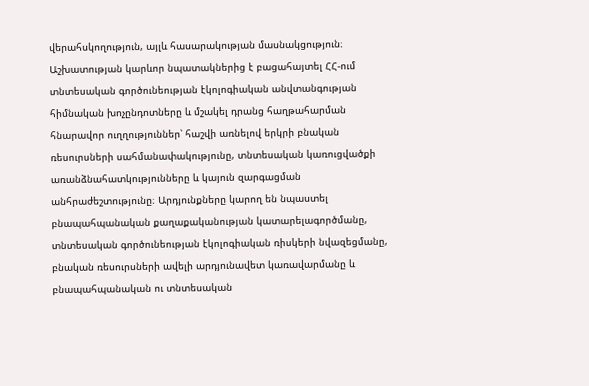վերահսկողություն, այլև հասարակության մասնակցություն։ Աշխատության կարևոր նպատակներից է բացահայտել ՀՀ-ում տնտեսական գործունեության էկոլոգիական անվտանգության հիմնական խոչընդոտները և մշակել դրանց հաղթահարման հնարավոր ուղղություններ՝ հաշվի առնելով երկրի բնական ռեսուրսների սահմանափակությունը, տնտեսական կառուցվածքի առանձնահատկությունները և կայուն զարգացման անհրաժեշտությունը։ Արդյունքները կարող են նպաստել բնապահպանական քաղաքականության կատարելագործմանը, տնտեսական գործունեության էկոլոգիական ռիսկերի նվազեցմանը, բնական ռեսուրսների ավելի արդյունավետ կառավարմանը և բնապահպանական ու տնտեսական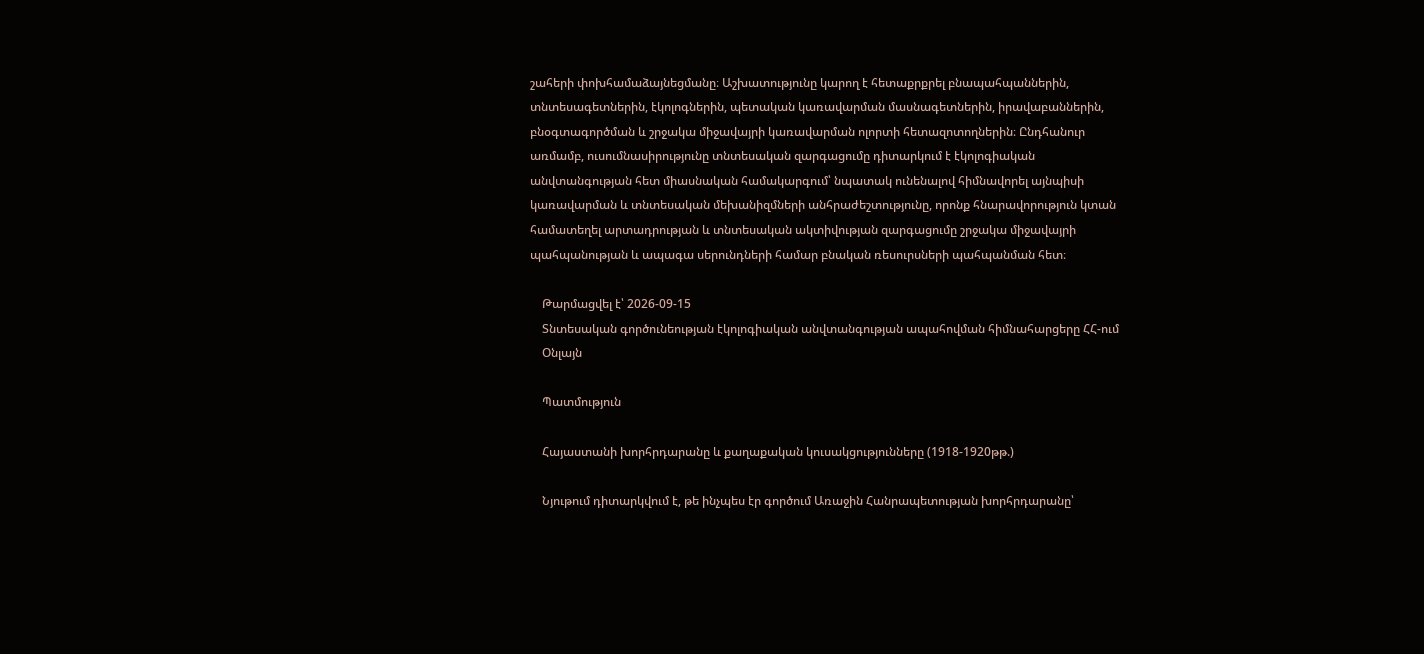շահերի փոխհամաձայնեցմանը։ Աշխատությունը կարող է հետաքրքրել բնապահպաններին, տնտեսագետներին, էկոլոգներին, պետական կառավարման մասնագետներին, իրավաբաններին, բնօգտագործման և շրջակա միջավայրի կառավարման ոլորտի հետազոտողներին։ Ընդհանուր առմամբ, ուսումնասիրությունը տնտեսական զարգացումը դիտարկում է էկոլոգիական անվտանգության հետ միասնական համակարգում՝ նպատակ ունենալով հիմնավորել այնպիսի կառավարման և տնտեսական մեխանիզմների անհրաժեշտությունը, որոնք հնարավորություն կտան համատեղել արտադրության և տնտեսական ակտիվության զարգացումը շրջակա միջավայրի պահպանության և ապագա սերունդների համար բնական ռեսուրսների պահպանման հետ։

    Թարմացվել է՝ 2026-09-15
    Տնտեսական գործունեության էկոլոգիական անվտանգության ապահովման հիմնահարցերը ՀՀ-ում
    Օնլայն

    Պատմություն

    Հայաստանի խորհրդարանը և քաղաքական կուսակցությունները (1918-1920թթ.)

    Նյութում դիտարկվում է, թե ինչպես էր գործում Առաջին Հանրապետության խորհրդարանը՝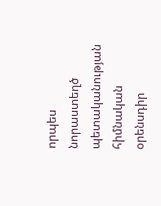որպես նորաստեղծ պետականության հիմնական օրենսդիր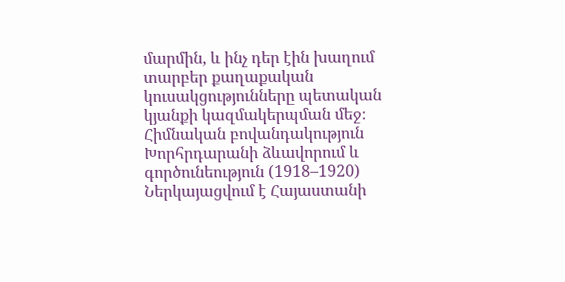մարմին, և ինչ դեր էին խաղում տարբեր քաղաքական կուսակցությունները պետական կյանքի կազմակերպման մեջ։ Հիմնական բովանդակություն Խորհրդարանի ձևավորում և գործունեություն (1918–1920) Ներկայացվում է Հայաստանի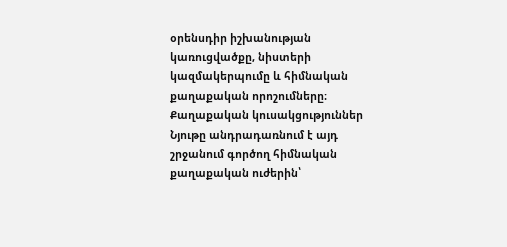օրենսդիր իշխանության կառուցվածքը, նիստերի կազմակերպումը և հիմնական քաղաքական որոշումները։ Քաղաքական կուսակցություններ Նյութը անդրադառնում է այդ շրջանում գործող հիմնական քաղաքական ուժերին՝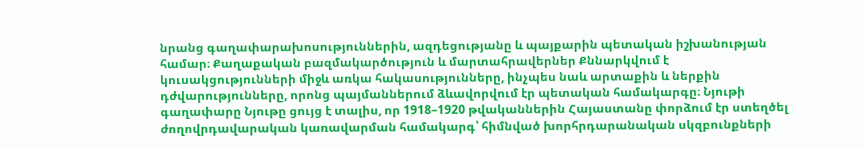նրանց գաղափարախոսություններին, ազդեցությանը և պայքարին պետական իշխանության համար։ Քաղաքական բազմակարծություն և մարտահրավերներ Քննարկվում է կուսակցությունների միջև առկա հակասությունները, ինչպես նաև արտաքին և ներքին դժվարությունները, որոնց պայմաններում ձևավորվում էր պետական համակարգը։ Նյութի գաղափարը Նյութը ցույց է տալիս, որ 1918–1920 թվականներին Հայաստանը փորձում էր ստեղծել ժողովրդավարական կառավարման համակարգ՝ հիմնված խորհրդարանական սկզբունքների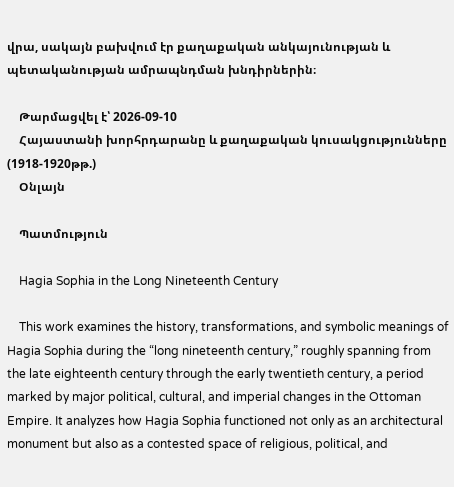վրա, սակայն բախվում էր քաղաքական անկայունության և պետականության ամրապնդման խնդիրներին։

    Թարմացվել է՝ 2026-09-10
    Հայաստանի խորհրդարանը և քաղաքական կուսակցությունները (1918-1920թթ.)
    Օնլայն

    Պատմություն

    Hagia Sophia in the Long Nineteenth Century

    This work examines the history, transformations, and symbolic meanings of Hagia Sophia during the “long nineteenth century,” roughly spanning from the late eighteenth century through the early twentieth century, a period marked by major political, cultural, and imperial changes in the Ottoman Empire. It analyzes how Hagia Sophia functioned not only as an architectural monument but also as a contested space of religious, political, and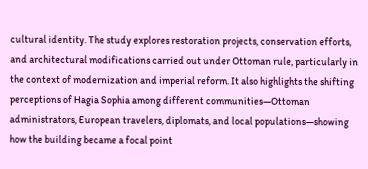cultural identity. The study explores restoration projects, conservation efforts, and architectural modifications carried out under Ottoman rule, particularly in the context of modernization and imperial reform. It also highlights the shifting perceptions of Hagia Sophia among different communities—Ottoman administrators, European travelers, diplomats, and local populations—showing how the building became a focal point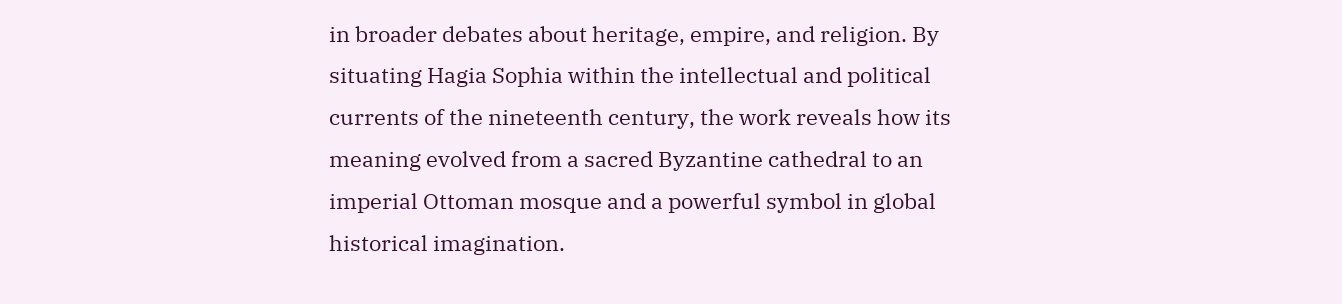in broader debates about heritage, empire, and religion. By situating Hagia Sophia within the intellectual and political currents of the nineteenth century, the work reveals how its meaning evolved from a sacred Byzantine cathedral to an imperial Ottoman mosque and a powerful symbol in global historical imagination.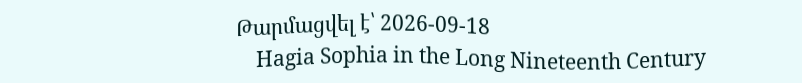Թարմացվել է՝ 2026-09-18
    Hagia Sophia in the Long Nineteenth Century